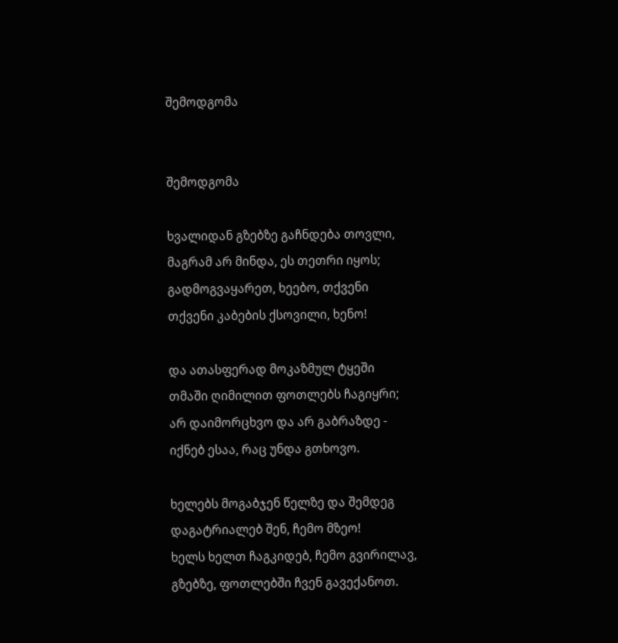შემოდგომა


შემოდგომა

ხვალიდან გზებზე გაჩნდება თოვლი,
მაგრამ არ მინდა, ეს თეთრი იყოს;
გადმოგვაყარეთ, ხეებო, თქვენი
თქვენი კაბების ქსოვილი, ხენო!

და ათასფერად მოკაზმულ ტყეში
თმაში ღიმილით ფოთლებს ჩაგიყრი;
არ დაიმორცხვო და არ გაბრაზდე -
იქნებ ესაა, რაც უნდა გთხოვო.

ხელებს მოგაბჯენ წელზე და შემდეგ
დაგატრიალებ შენ, ჩემო მზეო!
ხელს ხელთ ჩაგკიდებ, ჩემო გვირილავ,
გზებზე, ფოთლებში ჩვენ გავექანოთ.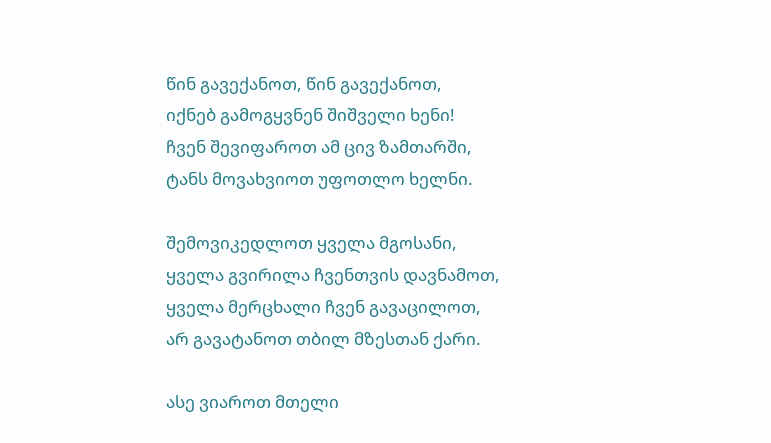წინ გავექანოთ, წინ გავექანოთ,
იქნებ გამოგყვნენ შიშველი ხენი!
ჩვენ შევიფაროთ ამ ცივ ზამთარში,
ტანს მოვახვიოთ უფოთლო ხელნი.

შემოვიკედლოთ ყველა მგოსანი,
ყველა გვირილა ჩვენთვის დავნამოთ,
ყველა მერცხალი ჩვენ გავაცილოთ,
არ გავატანოთ თბილ მზესთან ქარი.

ასე ვიაროთ მთელი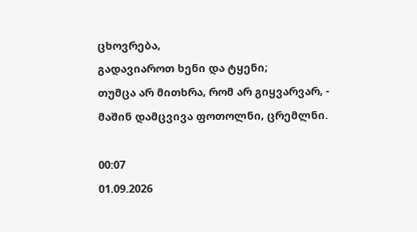ცხოვრება,
გადავიაროთ ხენი და ტყენი;
თუმცა არ მითხრა, რომ არ გიყვარვარ, -
მაშინ დამცვივა ფოთოლნი, ცრემლნი.

00:07
01.09.2026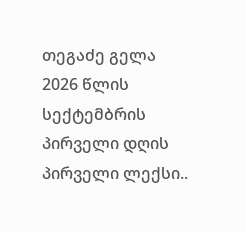თეგაძე გელა
2026 წლის სექტემბრის პირველი დღის პირველი ლექსი..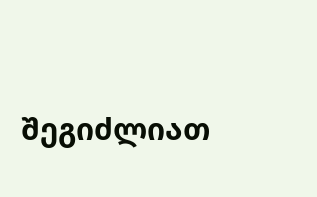შეგიძლიათ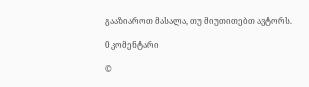გააზიაროთ მასალა, თუ მიუთითებთ ავტორს.

0 კომენტარი

©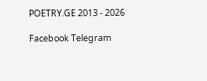POETRY.GE 2013 - 2026

Facebook Telegram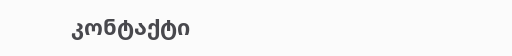კონტაქტი